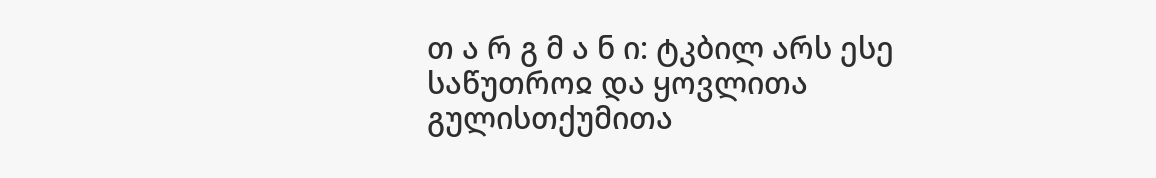თ ა რ გ მ ა ნ ი: ტკბილ არს ესე საწუთროჲ და ყოვლითა გულისთქუმითა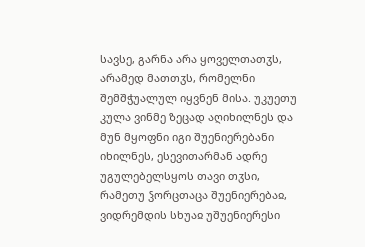სავსე, გარნა არა ყოველთათჳს, არამედ მათთჳს, რომელნი შემშჭუალულ იყვნენ მისა. უკუეთუ კულა ვინმე ზეცად აღიხილნეს და მუნ მყოფნი იგი შუენიერებანი იხილნეს, ესევითარმან ადრე უგულებელსყოს თავი თჳსი, რამეთუ ჴორცთაცა შუენიერებაჲ, ვიდრემდის სხუაჲ უშუენიერესი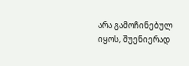არა გამოჩინებულ იყოს, შუენიერად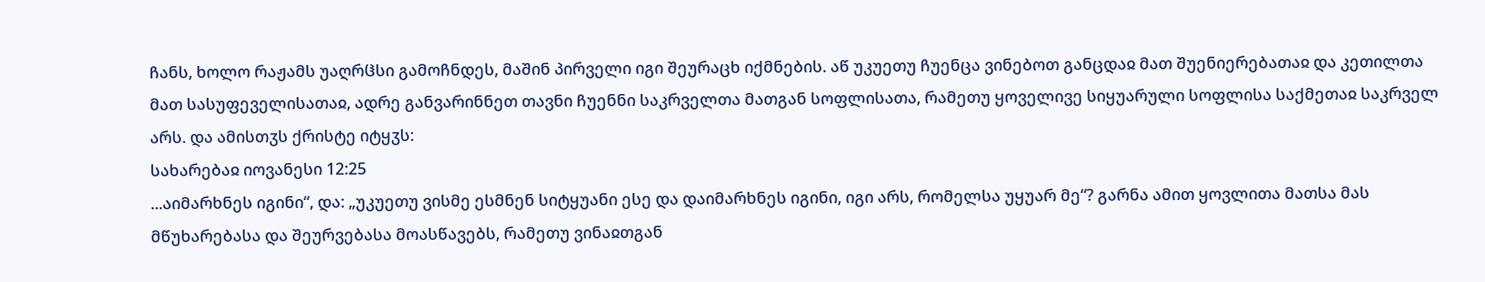ჩანს, ხოლო რაჟამს უაღრჱსი გამოჩნდეს, მაშინ პირველი იგი შეურაცხ იქმნების. აწ უკუეთუ ჩუენცა ვინებოთ განცდაჲ მათ შუენიერებათაჲ და კეთილთა მათ სასუფეველისათაჲ, ადრე განვარინნეთ თავნი ჩუენნი საკრველთა მათგან სოფლისათა, რამეთუ ყოველივე სიყუარული სოფლისა საქმეთაჲ საკრველ არს. და ამისთჳს ქრისტე იტყჳს:
სახარებაჲ იოვანესი 12:25
...აიმარხნეს იგინი“, და: „უკუეთუ ვისმე ესმნენ სიტყუანი ესე და დაიმარხნეს იგინი, იგი არს, რომელსა უყუარ მე“? გარნა ამით ყოვლითა მათსა მას მწუხარებასა და შეურვებასა მოასწავებს, რამეთუ ვინაჲთგან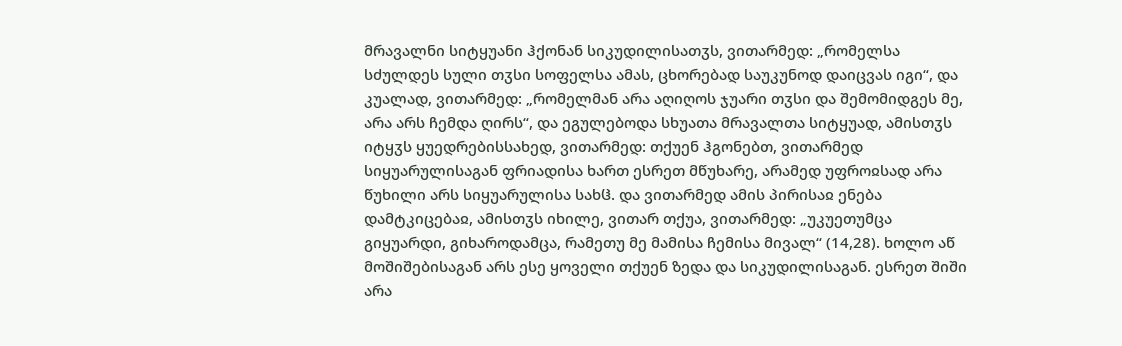მრავალნი სიტყუანი ჰქონან სიკუდილისათჳს, ვითარმედ: „რომელსა სძულდეს სული თჳსი სოფელსა ამას, ცხორებად საუკუნოდ დაიცვას იგი“, და კუალად, ვითარმედ: „რომელმან არა აღიღოს ჯუარი თჳსი და შემომიდგეს მე, არა არს ჩემდა ღირს“, და ეგულებოდა სხუათა მრავალთა სიტყუად, ამისთჳს იტყჳს ყუედრებისსახედ, ვითარმედ: თქუენ ჰგონებთ, ვითარმედ სიყუარულისაგან ფრიადისა ხართ ესრეთ მწუხარე, არამედ უფროჲსად არა წუხილი არს სიყუარულისა სახჱ. და ვითარმედ ამის პირისაჲ ენება დამტკიცებაჲ, ამისთჳს იხილე, ვითარ თქუა, ვითარმედ: „უკუეთუმცა გიყუარდი, გიხაროდამცა, რამეთუ მე მამისა ჩემისა მივალ“ (14,28). ხოლო აწ მოშიშებისაგან არს ესე ყოველი თქუენ ზედა და სიკუდილისაგან. ესრეთ შიში არა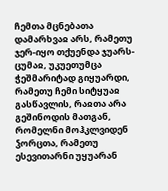ჩემთა მცნებათა დამარხვაჲ არს, რამეთუ ჯერ-იყო თქუენდა ჯუარს-ცუმაჲ, უკუეთუმცა ჭეშმარიტად გიყუარდი, რამეთუ ჩემი სიტყუაჲ გასწავლის, რაჲთა არა გეშინოდის მათგან, რომელნი მოჰკლვიდენ ჴორცთა, რამეთუ ესევითარნი უყუარან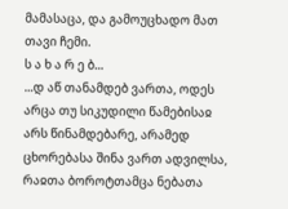მამასაცა, და გამოუცხადო მათ თავი ჩემი.
ს ა ხ ა რ ე ბ...
...დ აწ თანამდებ ვართა, ოდეს არცა თუ სიკუდილი წამებისაჲ არს წინამდებარე, არამედ ცხორებასა შინა ვართ ადვილსა, რაჲთა ბოროტთამცა ნებათა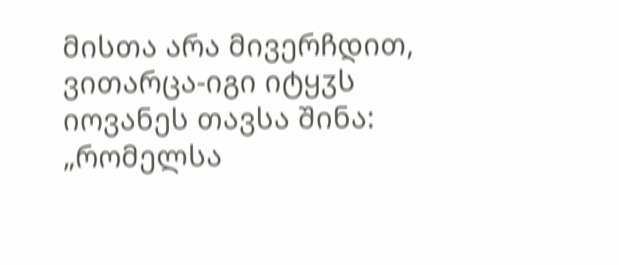მისთა არა მივერჩდით, ვითარცა-იგი იტყჳს იოვანეს თავსა შინა: „რომელსა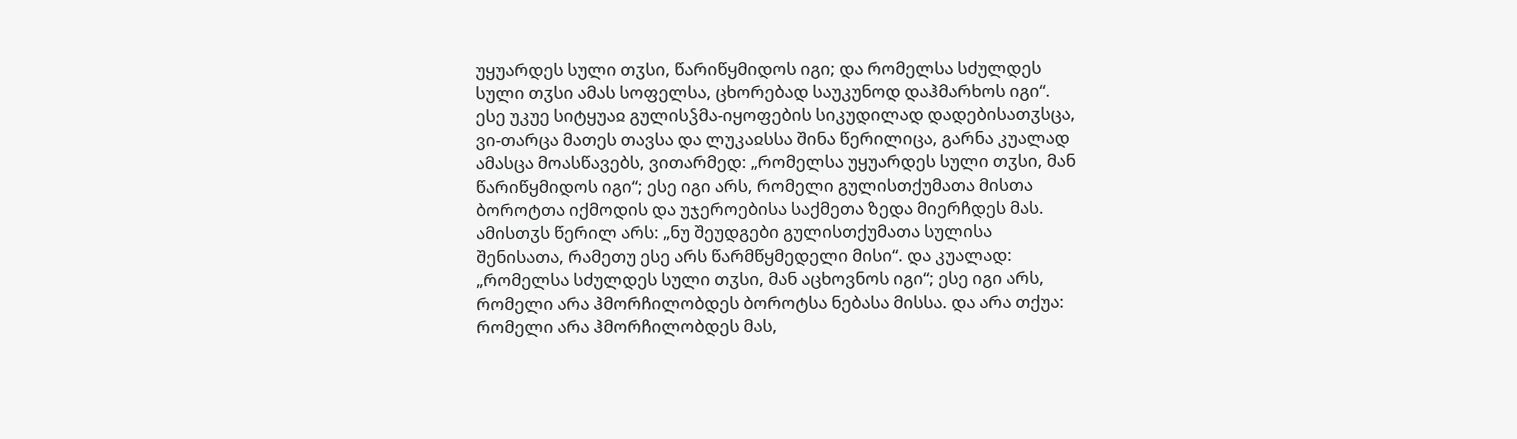უყუარდეს სული თჳსი, წარიწყმიდოს იგი; და რომელსა სძულდეს სული თჳსი ამას სოფელსა, ცხორებად საუკუნოდ დაჰმარხოს იგი“. ესე უკუე სიტყუაჲ გულისჴმა-იყოფების სიკუდილად დადებისათჳსცა, ვი-თარცა მათეს თავსა და ლუკაჲსსა შინა წერილიცა, გარნა კუალად ამასცა მოასწავებს, ვითარმედ: „რომელსა უყუარდეს სული თჳსი, მან წარიწყმიდოს იგი“; ესე იგი არს, რომელი გულისთქუმათა მისთა ბოროტთა იქმოდის და უჯეროებისა საქმეთა ზედა მიერჩდეს მას. ამისთჳს წერილ არს: „ნუ შეუდგები გულისთქუმათა სულისა შენისათა, რამეთუ ესე არს წარმწყმედელი მისი“. და კუალად: „რომელსა სძულდეს სული თჳსი, მან აცხოვნოს იგი“; ესე იგი არს, რომელი არა ჰმორჩილობდეს ბოროტსა ნებასა მისსა. და არა თქუა: რომელი არა ჰმორჩილობდეს მას,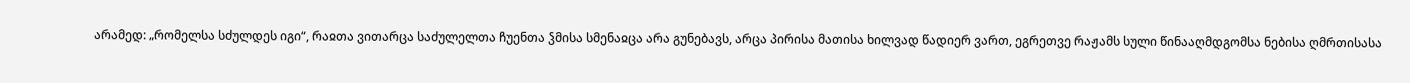არამედ: „რომელსა სძულდეს იგი“, რაჲთა ვითარცა საძულელთა ჩუენთა ჴმისა სმენაჲცა არა გუნებავს, არცა პირისა მათისა ხილვად წადიერ ვართ, ეგრეთვე რაჟამს სული წინააღმდგომსა ნებისა ღმრთისასა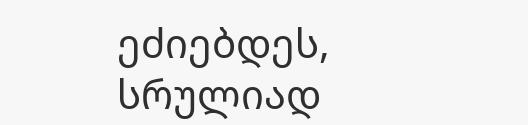ეძიებდეს, სრულიად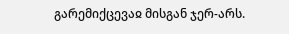გარემიქცევაჲ მისგან ჯერ-არს.